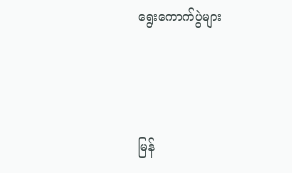ရွေးကောက်ပွဲများ



မြန်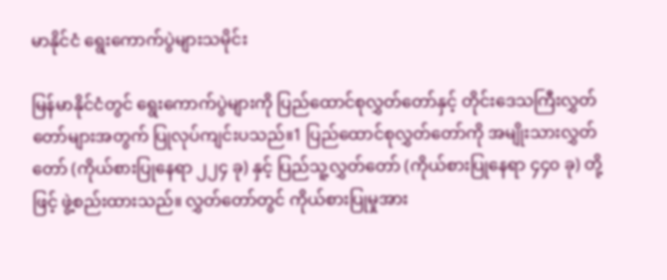မာနိုင်ငံ ရွေးကောက်ပွဲများသမိုင်း

မြန်မာနိုင်ငံတွင် ရွေးကောက်ပွဲများကို ပြည်ထောင်စုလွှတ်တော်နှင့် တိုင်းဒေသကြီးလွှတ်တော်များအတွက် ပြုလုပ်ကျင်းပသည်။1 ပြည်ထောင်စုလွှတ်တော်ကို အမျိုးသားလွှတ်တော် (ကိုယ်စားပြုနေရာ ၂၂၄ ခု) နှင့် ပြည်သူ့လွှတ်တော် (ကိုယ်စားပြုနေရာ ၄၄၀ ခု) တို့ဖြင့် ဖွဲ့စည်းထားသည်။ လွှတ်တော်တွင် ကိုယ်စားပြုမှုအား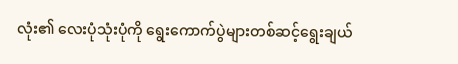လုံး၏ လေးပုံသုံးပုံကို ရွေးကောက်ပွဲများတစ်ဆင့်ရွေးချယ်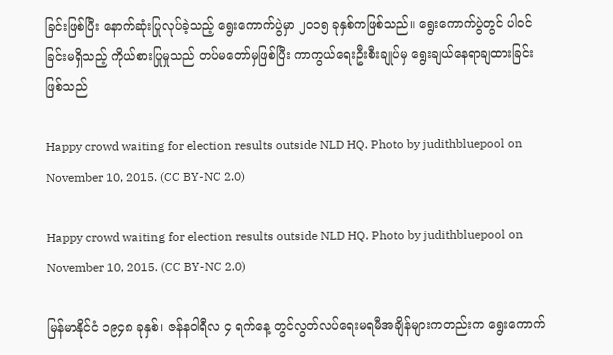ခြင်းဖြစ်ပြီး နောက်ဆုံးပြုလုပ်ခဲ့သည့် ရွေးကောက်ပွဲမှာ ၂၀၁၅ ခုနှစ်ကဖြစ်သည်။ ရွေးကောက်ပွဲတွင် ပါဝင်ခြင်းမရှိသည့် ကိုယ်စားပြုမှုသည် တပ်မတော်မှဖြစ်ပြီး ကာကွယ်ရေးဦးစီးချုပ်မှ ရွေးချယ်နေရာချထားခြင်းဖြစ်သည်

Happy crowd waiting for election results outside NLD HQ. Photo by judithbluepool on November 10, 2015. (CC BY-NC 2.0)

Happy crowd waiting for election results outside NLD HQ. Photo by judithbluepool on November 10, 2015. (CC BY-NC 2.0)

မြန်မာနိုင်ငံ ၁၉၄၈ ခုနှစ်၊ ဇန်နဝါရီလ ၄ ရက်နေ့ တွင်လွတ်လပ်ရေးမရမီအချိန်များကတည်းက ရွေးကောက်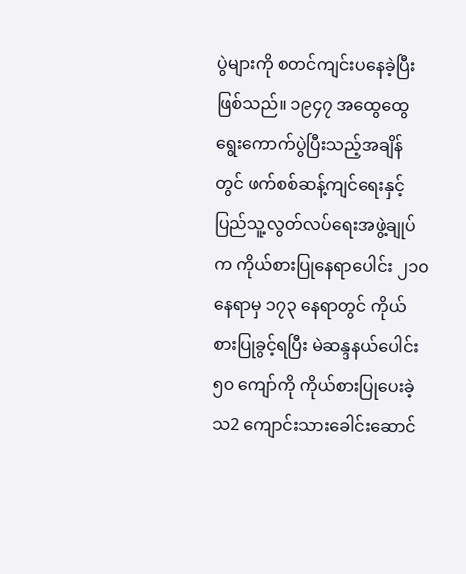ပွဲများကို စတင်ကျင်းပနေခဲ့ပြီးဖြစ်သည်။ ၁၉၄၇ အထွေထွေရွေးကောက်ပွဲပြီးသည့်အချိန်တွင် ဖက်စစ်ဆန့်ကျင်ရေးနှင့် ပြည်သူ့လွတ်လပ်ရေးအဖွဲ့ချုပ်က ကိုယ်စားပြုနေရာပေါင်း ၂၁၀ နေရာမှ ၁၇၃ နေရာတွင် ကိုယ်စားပြုခွင့်ရပြီး မဲဆန္ဒနယ်ပေါင်း ၅၀ ကျော်ကို ကိုယ်စားပြုပေးခဲ့သ2 ကျောင်းသားခေါင်းဆောင်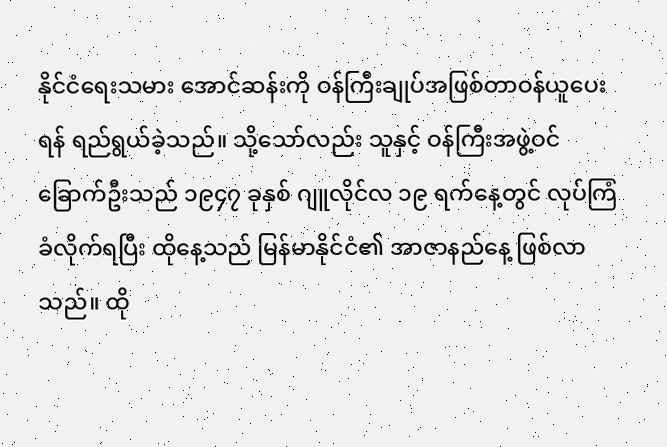နိုင်ငံရေးသမား အောင်ဆန်းကို ဝန်ကြီးချုပ်အဖြစ်တာဝန်ယူပေးရန် ရည်ရွယ်ခဲ့သည်။ သို့သော်လည်း သူနှင့် ဝန်ကြီးအဖွဲ့ဝင် ခြောက်ဦးသည် ၁၉၄၇ ခုနှစ် ဂျူလိုင်လ ၁၉ ရက်နေ့တွင် လုပ်ကြံခံလိုက်ရပြီး ထိုနေ့သည် မြန်မာနိုင်ငံ၏ အာဇာနည်နေ့ ဖြစ်လာသည်။ ထို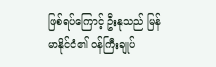ဖြစ်ရပ်ကြောင့် ဦးနုသည် မြန်မာနိုင်ငံ၏ ဝန်ကြီးချုပ်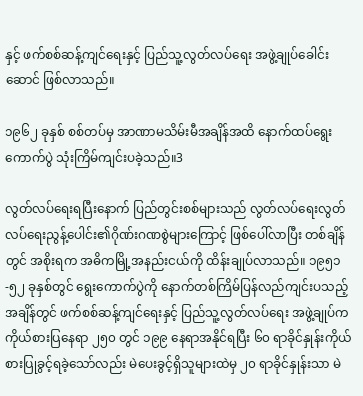နှင့် ဖက်စစ်ဆန့်ကျင်ရေးနှင့် ပြည်သူ့လွတ်လပ်ရေး အဖွဲ့ချုပ်ခေါင်းဆောင် ဖြစ်လာသည်။

၁၉၆၂ ခုနှစ် စစ်တပ်မှ အာဏာမသိမ်းမီအချိန်အထိ နောက်ထပ်ရွေးကောက်ပွဲ သုံးကြိမ်ကျင်းပခဲ့သည်။3

လွတ်လပ်ရေးရပြီးနောက် ပြည်တွင်းစစ်များသည် လွတ်လပ်ရေးလွတ်လပ်ရေးညွန့်ပေါင်း၏ဂိုဏ်းဂဏစွဲများကြောင့် ဖြစ်ပေါ်လာပြီး တစ်ချိန်တွင် အစိုးရက အဓိကမြို့အနည်းငယ်ကို ထိန်းချုပ်လာသည်။ ၁၉၅၁-၅၂ ခုနှစ်တွင် ရွေးကောက်ပွဲကို နောက်တစ်ကြိမ်ပြန်လည်ကျင်းပသည့်အချိန်တွင် ဖက်စစ်ဆန့်ကျင်ရေးနှင့် ပြည်သူ့လွတ်လပ်ရေး အဖွဲ့ချုပ်က ကိုယ်စားပြနေရာ ၂၅၀ တွင် ၁၉၉ နေရာအနိုင်ရပြီး ၆၀ ရာခိုင်နှုန်းကိုယ်စားပြုခွင့်ရခဲ့သော်လည်း မဲပေးခွင့်ရှိသူများထဲမှ ၂၀ ရာခိုင်နှုန်းသာ မဲ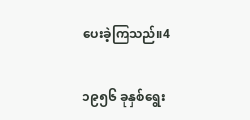ပေးခဲ့ကြသည်။4

၁၉၅၆ ခုနှစ်ရွေး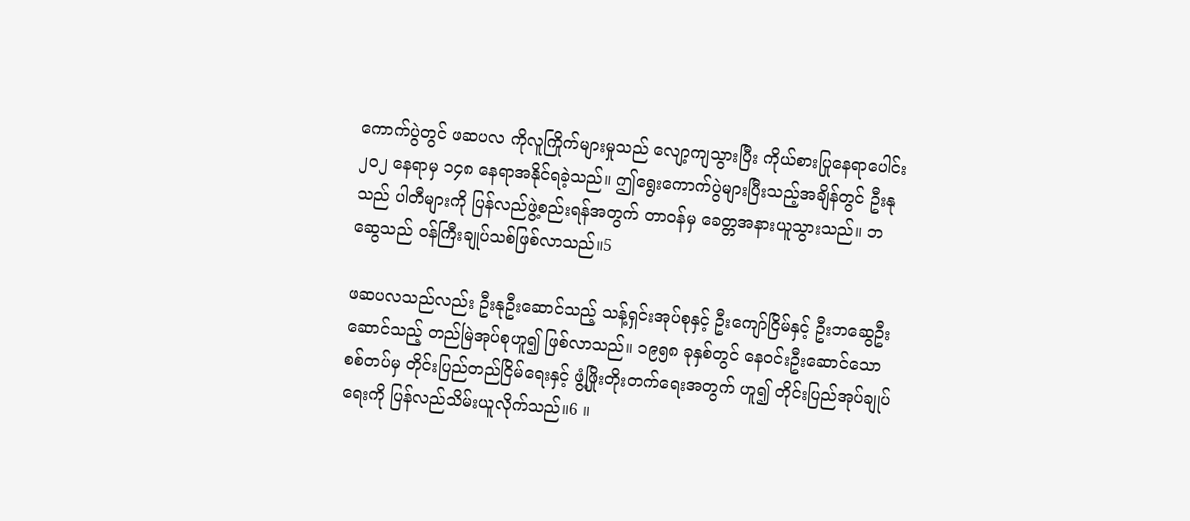ကောက်ပွဲတွင် ဖဆပလ ကိုလူကြိုက်များမှုသည် လျော့ကျသွားပြီး ကိုယ်စားပြုနေရာပေါင်း ၂၀၂ နေရာမှ ၁၄၈ နေရာအနိုင်ရခဲ့သည်။ ဤရွေးကောက်ပွဲများပြီးသည့်အချိန်တွင် ဦးနုသည် ပါတီများကို ပြန်လည်ဖွဲ့စည်းရန်အတွက် တာဝန်မှ ခေတ္တအနားယူသွားသည်။ ဘဆွေသည် ဝန်ကြီးချုပ်သစ်ဖြစ်လာသည်။5

ဖဆပလသည်လည်း ဦးနုဦးဆောင်သည့် သန့်ရှင်းအုပ်စုနှင့် ဦးကျော်ငြိမ်နှင့် ဦးဘဆွေဦးဆောင်သည့် တည်မြဲအုပ်စုဟူ၍ ဖြစ်လာသည်။ ၁၉၅၈ ခုနှစ်တွင် နေဝင်းဦးဆောင်သော စစ်တပ်မှ တိုင်းပြည်တည်ငြိမ်ရေးနှင့် ဖွံ့ဖြိုးတိုးတက်ရေးအတွက် ဟူ၍ တိုင်းပြည်အုပ်ချုပ်ရေးကို ပြန်လည်သိမ်းယူလိုက်သည်။6 ။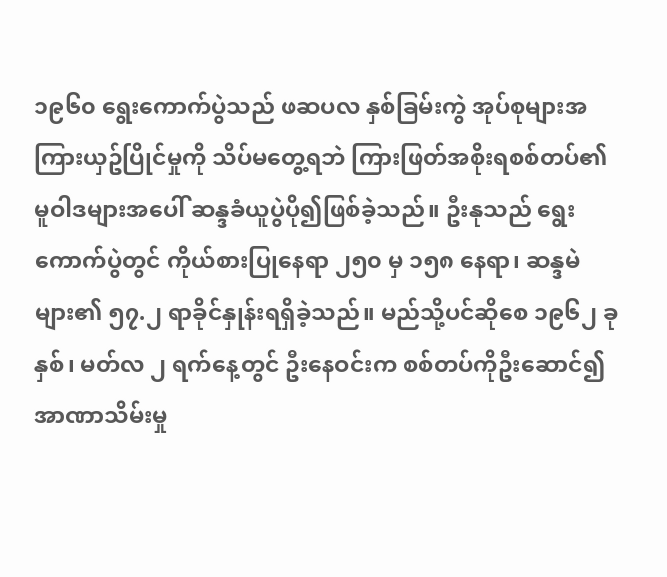၁၉၆၀ ရွေးကောက်ပွဲသည် ဖဆပလ နှစ်ခြမ်းကွဲ အုပ်စုများအကြားယှဥ်ပြိုင်မှုကို သိပ်မတွေ့ရဘဲ ကြားဖြတ်အစိုးရစစ်တပ်၏ မူဝါဒများအပေါ် ဆန္ဒခံယူပွဲပို၍ဖြစ်ခဲ့သည်။ ဦးနုသည် ရွေးကောက်ပွဲတွင် ကိုယ်စားပြုနေရာ ၂၅၀ မှ ၁၅၈ နေရာ၊ ဆန္ဒမဲများ၏ ၅၇.၂ ရာခိုင်နှုန်းရရှိခဲ့သည်။ မည်သို့ပင်ဆိုစေ ၁၉၆၂ ခုနှစ်၊ မတ်လ ၂ ရက်နေ့တွင် ဦးနေဝင်းက စစ်တပ်ကိုဦးဆောင်၍ အာဏာသိမ်းမှု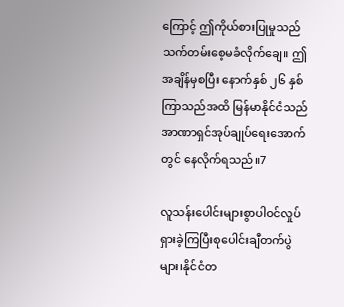ကြောင့် ဤကိုယ်စားပြုမှုသည် သက်တမ်းစေ့မခံလိုက်ချေ။ ဤအချိန်မှစပြီး နောက်နှစ် ၂၆ နှစ်ကြာသည်အထိ မြန်မာနိုင်ငံသည် အာဏာရှင်အုပ်ချုပ်ရေးအောက်တွင် နေလိုက်ရသည်။7

လူသန်းပေါင်းများစွာပါဝင်လှုပ်ရှားခဲ့ကြပြီးစုပေါင်းချီတက်ပွဲများ၊နိုင်ငံတ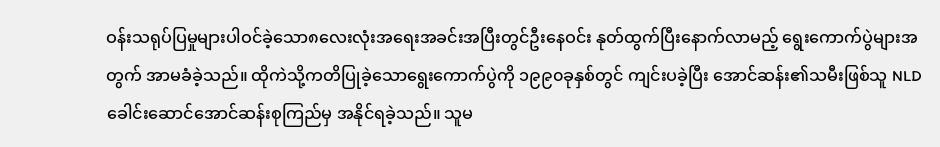ဝန်းသရုပ်ပြမှုများပါဝင်‌ခဲ့သော၈လေးလုံးအရေးအခင်းအပြီးတွင်ဦးနေဝင်း နုတ်ထွက်ပြီးနောက်လာမည့် ရွေးကောက်ပွဲများအတွက် အာမခံခဲ့သည်။ ထိုကဲသို့ကတိပြုခဲ့သောရွေးကောက်ပွဲကို ၁၉၉၀ခုနှစ်တွင် ကျင်းပခဲ့ပြီး အောင်ဆန်း၏သမီးဖြစ်သူ NLDခေါင်းဆောင်အောင်ဆန်းစုကြည်မှ အနိုင်ရခဲ့သည်။ သူမ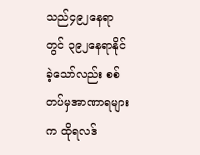သည်၄၉၂နေရာတွင် ၃၉၂နေရာနိုင်ခဲ့သော်လည်း စစ်တပ်မှအာဏာရများက ထိုရလဒ်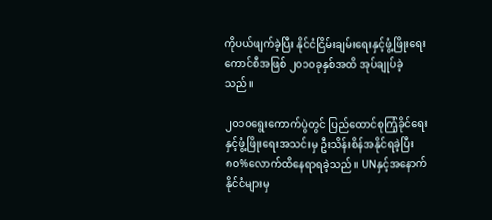ကိုပယ်ဖျက်ခဲ့ပြီး နိုင်ငံငြိမ်းချမ်းရေးနှင့်ဖွံ့ဖြိုးရေးကောင်စီအဖြစ် ၂၀၁၀ခုနှစ်အထိ အုပ်ချုပ်ခဲ့သည်။

၂၀၁၀ရွေးကောက်ပွဲတွင် ပြည်ထောင်စုကြံ့ခိုင်ရေးနှင့်ဖွံ့ဖြိုးရေးအသင်းမှ ဦးသိန်းစိန်အနိုင်ရခဲ့ပြီး  ၈၀%လောက်ထိနေရာရခဲ့သည်။ UNနှင့်အနောက်နိုင်ငံများမှ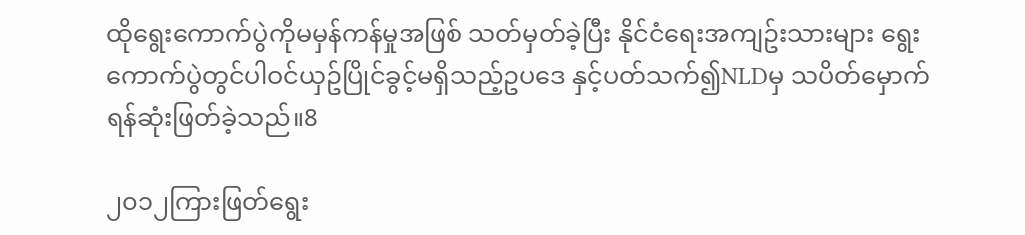ထိုရွေးကောက်ပွဲကိုမမှန်ကန်မှုအဖြစ် သတ်မှတ်ခဲ့ပြီး နိုင်ငံရေးအကျဥ်းသားများ ရွေးကောက်ပွဲတွင်ပါဝင်ယှဥ်ပြိုင်ခွင့်မရှိသည့်ဥပဒေ နှင့်ပတ်သက်၍NLDမှ သပိတ်မှောက်ရန်ဆုံးဖြတ်ခဲ့သည်။8

၂၀၁၂ကြားဖြတ်ရွေး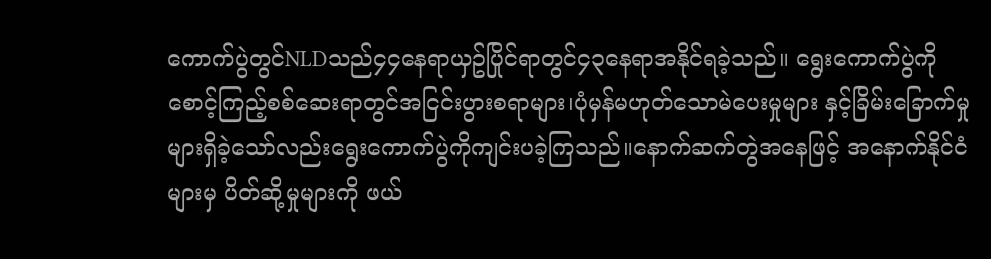ကောက်ပွဲတွင်NLDသည်၄၄နေရာယှဥ်ပြိုင်ရာတွင်၄၃နေရာအနိုင်ရခဲ့သည်။ ရွေးကောက်ပွဲကိုစောင့်ကြည့်စစ်ဆေးရာတွင်အငြင်းပွားစရာများ၊ပုံမှန်မဟုတ်သောမဲပေးမှုများ နှင့်ခြိမ်းခြောက်မှုများရှိခဲ့သော်လည်းရွေးကောက်ပွဲကိုကျင်းပခဲ့ကြသည်။နောက်ဆက်တွဲအနေဖြင့် အနောက်နိုင်ငံများမှ ပိတ်ဆို့မှုများကို ဖယ်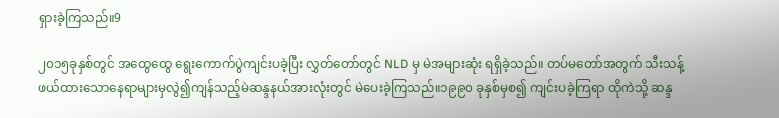ရှားခဲ့ကြသည်။9

၂၀၁၅ခုနှစ်တွင် အထွေထွေ ‌ရွေးကောက်ပွဲကျင်းပခဲ့ပြီး လွှတ်တော်တွင် NLD မှ မဲအများဆုံး ရရှိခဲ့သည်။ တပ်မတော်အတွက် သီးသန့်ဖယ်ထားသောနေရာများမှလွဲ၍ကျန်သည့်မဲဆန္ဒနယ်အားလုံးတွင် မဲပေးခဲ့ကြသည်။၁၉၉၀ ခုနှစ်မှစ၍ ကျင်းပခဲ့ကြရာ ထိုကဲသို့ ဆန္ဒ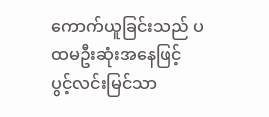ကောက်ယူခြင်းသည် ပထမဦးဆုံးအ‌‌နေဖြင့် ပွင့်လင်းမြင်သာ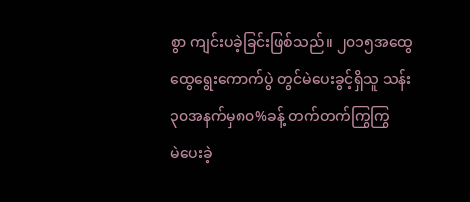စွာ ကျင်းပခဲ့ခြင်းဖြစ်သည်။ ၂၀၁၅အထွေထွေရွေးကောက်ပွဲ တွင်မဲပေးခွင့်ရှိသူ သန်း၃၀အနက်မှ၈၀%ခန့် တက်တက်ကြွကြွမဲ‌ပေးခဲ့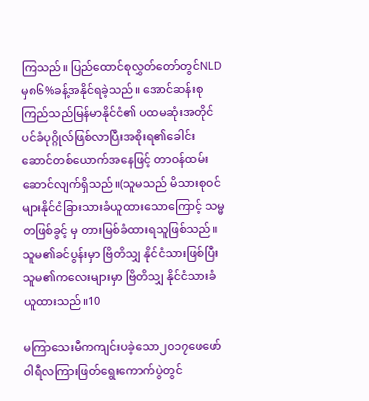ကြသည်။ ပြည်ထောင်စုလွှတ်တော်တွင်NLD မှ၈၆%ခန့်အနိုင်ရခဲ့သည်။ အောင်ဆန်းစုကြည်သည်မြန်မာနိုင်ငံ၏ ပထမဆုံးအတိုင်ပင်ခံပုဂ္ဂိုလ်ဖြစ်လာပြီးအစိုးရ၏‌ခေါင်းဆောင်တစ်ယောက်အနေဖြင့် တာဝန်ထမ်းဆောင်လျက်ရှိသည်။(သူမသည် မိသားစုဝင်များနိုင်ငံခြားသားခံယူထားသောကြောင့် သမ္မတဖြစ်ခွင့် မှ တားမြစ်ခံထားရသူဖြစ်သည်။သူမ၏ခင်ပွန်းမှာ ဗြိတိသျှ နိုင်ငံသားဖြစ်ပြီးသူမ၏ကလေးများမှာ ဗြိတိသျှ နိုင်ငံသားခံယူထားသည်။10

မကြာသေးမီကကျင်းပခဲ့သော၂၀၁၇ဖေဖော်ဝါရီလကြားဖြတ်ရွေးကောက်ပွဲတွင်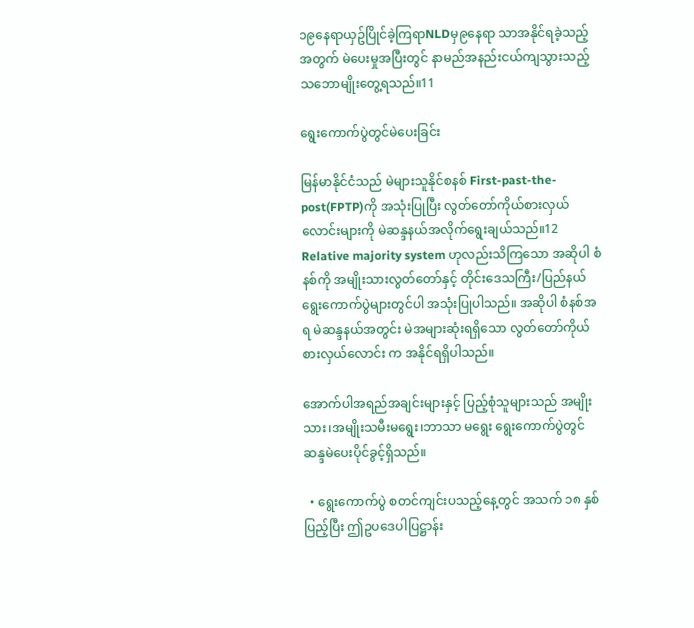၁၉နေရာယှဥ်ပြိုင်ခဲ့ကြရာNLDမှ၉နေရာ သာအနိုင်ရခဲ့သည့်အတွက် မဲပေးမှုအပြီးတွင် နာမည်အနည်းငယ်ကျသွားသည့် သဘောမျိုးတွေ့ရသည်။11

ရွေးကောက်ပွဲတွင်မဲပေးခြင်း

မြန်မာနိုင်ငံသည် မဲများသူနိုင်စနစ် First-past-the-post(FPTP)ကို အသုံးပြုပြီး လွတ်တော်ကိုယ်စားလှယ်လောင်းများကို မဲဆန္ဒနယ်အလိုက်ရွေးချယ်သည်။12 Relative majority system ဟုလည်းသိကြသော အဆိုပါ စံနစ်ကို အမျိုးသားလွတ်တော်နှင့် တိုင်းဒေသကြီး/ပြည်နယ် ရွေးကောက်ပွဲများတွင်ပါ အသုံးပြုပါသည်။ အဆိုပါ စံနစ်အရ မဲဆန္ဒနယ်အတွင်း မဲအများဆုံးရရှိသော လွတ်တော်ကိုယ်စားလှယ်လောင်း က အနိုင်ရရှိပါသည်။

အောက်ပါအရည်အချင်းများနှင့် ပြည့်စုံသူများသည် အမျိုးသား၊အမျိုးသမီးမရွေး၊ဘာသာ မရွေး ရွေးကောက်ပွဲတွင် ဆန္ဒမဲပေးပိုင်ခွင့်ရှိသည်။

  • ရွေးကောက်ပွဲ စတင်ကျင်းပသည့်နေ့တွင် အသက် ၁၈ နှစ်ပြည့်ပြီး ဤဥပဒေပါပြဋ္ဌာန်း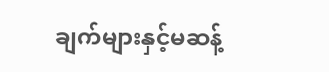ချက်များနှင့်မဆန့်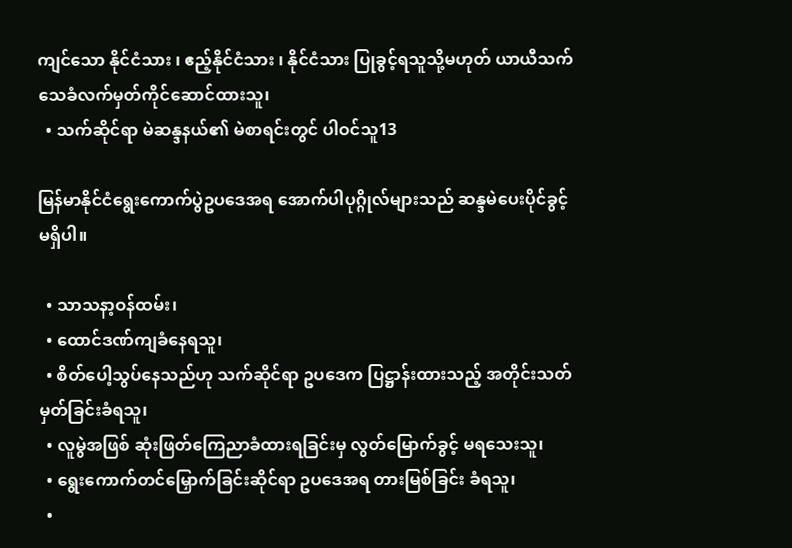ကျင်သော နိုင်ငံသား ၊ ဧည့်နိုင်ငံသား ၊ နိုင်ငံသား ပြုခွင့်ရသူသို့မဟုတ် ယာယီသက်သေခံလက်မှတ်ကိုင်ဆောင်ထားသူ၊
  • သက်ဆိုင်ရာ မဲဆန္ဒနယ်၏ မဲစာရင်းတွင် ပါဝင်သူ13

မြန်မာနိုင်ငံရွေးကောက်ပွဲဥပဒေအရ အောက်ပါပုဂ္ဂိုလ်များသည် ဆန္ဒမဲပေးပိုင်ခွင့် မရှိပါ။

  • သာသနာ့ဝန်ထမ်း၊
  • ထောင်ဒဏ်ကျခံနေရသူ၊
  • စိတ်ပေါ့သွပ်နေသည်ဟု သက်ဆိုင်ရာ ဥပဒေက ပြဋ္ဌာန်းထားသည့် အတိုင်းသတ်မှတ်ခြင်းခံရသူ၊
  • လူမွဲအဖြစ် ဆုံးဖြတ်ကြေညာခံထားရခြင်းမှ လွတ်မြောက်ခွင့် မရသေးသူ၊
  • ရွေးကောက်တင်မြှောက်ခြင်းဆိုင်ရာ ဥပဒေအရ တားမြစ်ခြင်း ခံရသူ၊
  •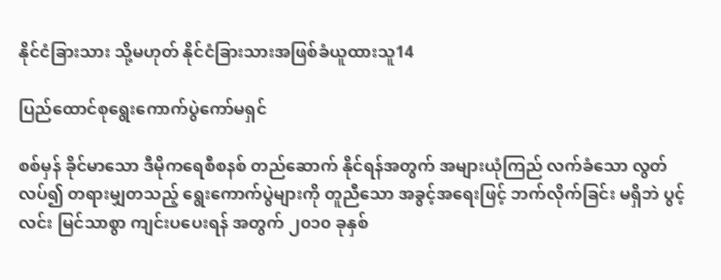နိုင်ငံခြားသား သို့မဟုတ် နိုင်ငံခြားသားအဖြစ်ခံယူထားသူ14

ပြည်ထောင်စုရွေးကောက်ပွဲကော်မရှင်

စစ်မှန် ခိုင်မာသော ဒီမိုကရေစီစနစ် တည်ဆောက် နိုင်ရန်အတွက် အများယုံကြည် လက်ခံသော လွတ်လပ်၍ တရားမျှတသည့် ရွေးကောက်ပွဲများကို တူညီသော အခွင့်အရေးဖြင့် ဘက်လိုက်ခြင်း မရှိဘဲ ပွင့်လင်း မြင်သာစွာ ကျင်းပပေးရန် အတွက် ၂၀၁၀ ခုနှစ်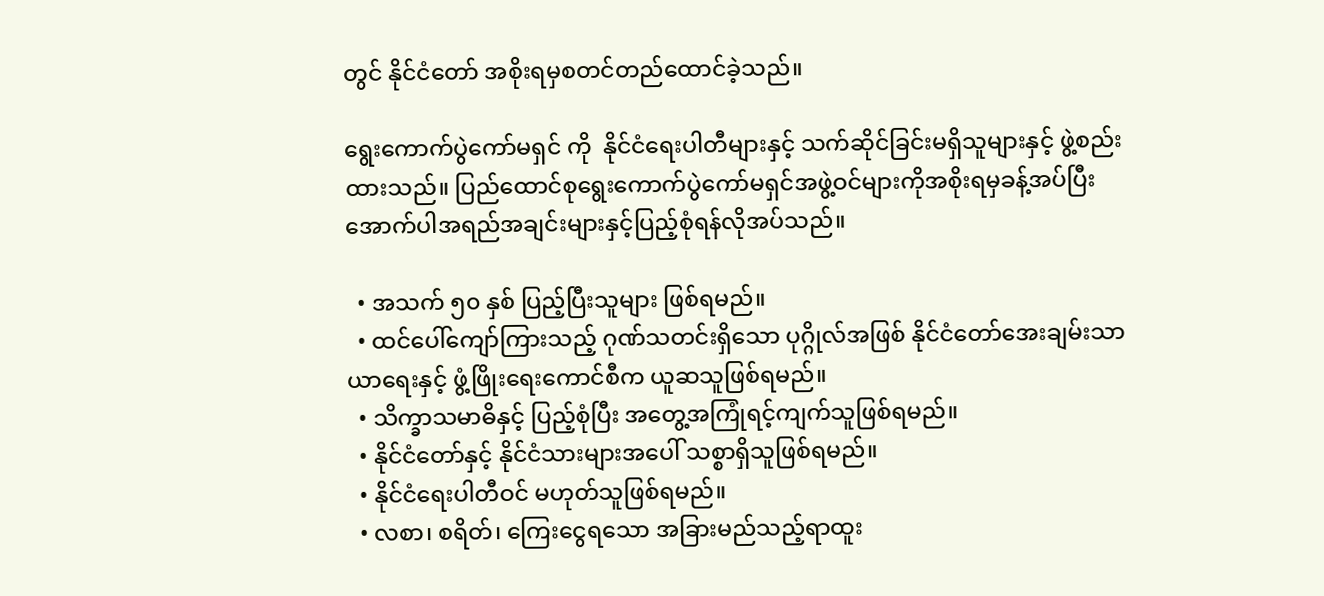တွင် နိုင်ငံတော် အစိုးရမှစတင်တည်ထောင်ခဲ့သည်။

ရွေးကောက်ပွဲကော်မရှင် ကို  နိုင်ငံရေးပါတီများနှင့် သက်ဆိုင်ခြင်းမရှိသူများနှင့် ဖွဲ့စည်းထားသည်။ ပြည်ထောင်စုရွေးကောက်ပွဲကော်မရှင်အဖွဲ့ဝင်များကိုအစိုးရမှခန့်အပ်ပြီးအောက်ပါအရည်အချင်းများနှင့်ပြည့်စုံရန်လိုအပ်သည်။

  • အသက် ၅၀ နှစ် ပြည့်ပြီးသူများ ဖြစ်ရမည်။
  • ထင်ပေါ်ကျော်ကြားသည့် ဂုဏ်သတင်းရှိသော ပုဂ္ဂိုလ်အဖြစ် နိုင်ငံတော်အေးချမ်းသာယာရေးနှင့် ဖွံ့ဖြိုးရေးကောင်စီက ယူဆသူဖြစ်ရမည်။
  • သိက္ခာသမာဓိနှင့် ပြည့်စုံပြီး အတွေ့အကြုံရင့်ကျက်သူဖြစ်ရမည်။
  • နိုင်ငံတော်နှင့် နိုင်ငံသားများအပေါ် သစ္စာရှိသူဖြစ်ရမည်။
  • နိုင်ငံရေးပါတီဝင် မဟုတ်သူဖြစ်ရမည်။
  • လစာ၊ စရိတ်၊ ကြေးငွေရသော အခြားမည်သည့်ရာထူး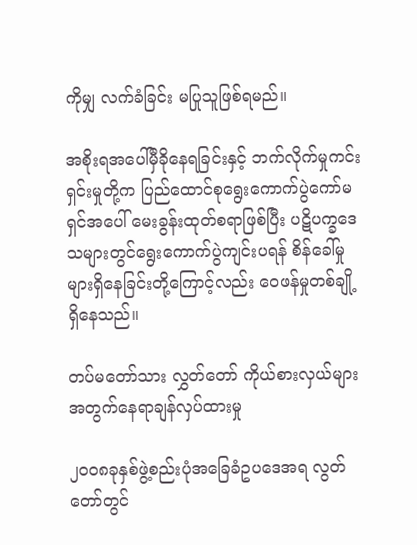ကိုမျှ လက်ခံခြင်း မပြုသူဖြစ်ရမည်။

အစိုးရအပေါ်မှီခိုနေရခြင်းနှင့် ဘက်လိုက်မှုကင်းရှင်းမှုတို့က ပြည်ထောင်စုရွေးကောက်ပွဲကော်မရှင်အပေါ် မေးခွန်းထုတ်စရာဖြစ်ပြီး ပဋိပက္ခဒေသများတွင်ရွေးကောက်ပွဲကျင်းပရန် စိန်ခေါ်မှုများ‌ရှိ‌နေခြင်းတို့ကြောင့်လည်း ဝေဖန်မှုတစ်ချို့ရှိနေသည်။

တပ်မတော်သား လွှတ်တော် ကိုယ်စားလှယ်များအတွက်နေရာချန်လှပ်ထားမှု

၂၀၀၈ခုနှစ်ဖွဲ့စည်းပုံအ‌‌ခြေခံဥပဒေအရ လွတ်တော်တွင်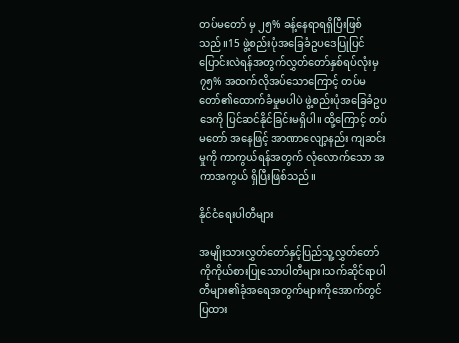တပ်မတော် မှ ၂၅% ခန့်နေရာရရှိပြီးဖြစ်သည်။15 ဖွဲ့စည်းပုံ‌အ‌ခြေခံဥပဒေပြုပြင်ပြောင်းလဲရန်‌အတွက်လွှတ်တော်နှစ်ရပ်လုံးမှ ၇၅% အထက်လိုအပ်သော‌ကြောင့် တပ်မတော်၏ထောက်ခံမှုမပါပဲ ဖွဲ့စည်းပုံအခြေခံဥပဒေကို ပြင်ဆင်နိုင်ခြင်းမရှိပါ။ ထို့ကြောင့် တပ်မတော် အနေဖြင့် အာဏာလျော့နည်း ကျဆင်းမှုကို ကာကွယ်ရန်အတွက် လုံလောက်သော အကာအကွယ် ရှိပြီးဖြစ်သည်။

နိုင်ငံရေးပါတီများ

အမျိုးသားလွှတ်‌တော်နှင့်ပြည်သူ့လွှတ်တော်ကိုကိုယ်စားပြုသောပါတီများ၊သက်ဆိုင်ရာပါတီများ၏ခုံအရေ‌အတွက်များကိုအောက်တွင်ပြထား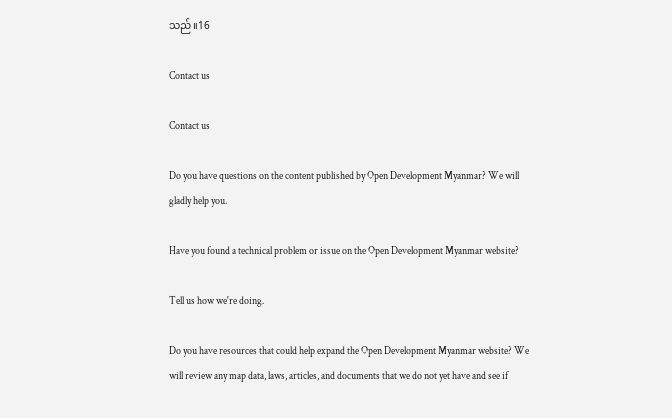သည်။16

Contact us

Contact us

Do you have questions on the content published by Open Development Myanmar? We will gladly help you.

Have you found a technical problem or issue on the Open Development Myanmar website?

Tell us how we're doing.

Do you have resources that could help expand the Open Development Myanmar website? We will review any map data, laws, articles, and documents that we do not yet have and see if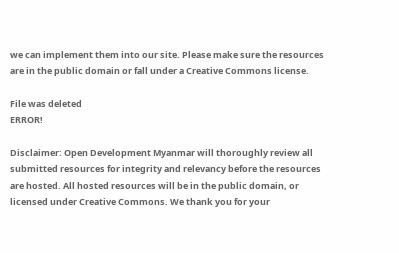we can implement them into our site. Please make sure the resources are in the public domain or fall under a Creative Commons license.

File was deleted
ERROR!

Disclaimer: Open Development Myanmar will thoroughly review all submitted resources for integrity and relevancy before the resources are hosted. All hosted resources will be in the public domain, or licensed under Creative Commons. We thank you for your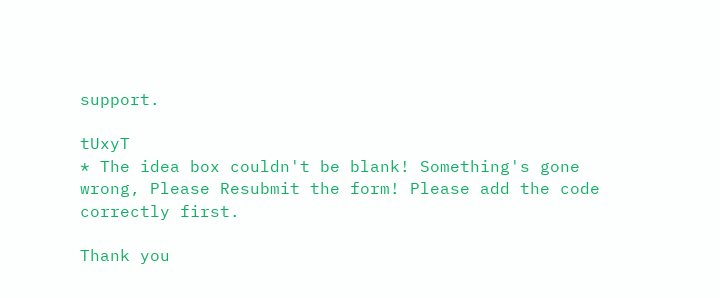support.

tUxyT
* The idea box couldn't be blank! Something's gone wrong, Please Resubmit the form! Please add the code correctly first.

Thank you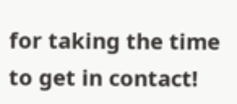for taking the time to get in contact!